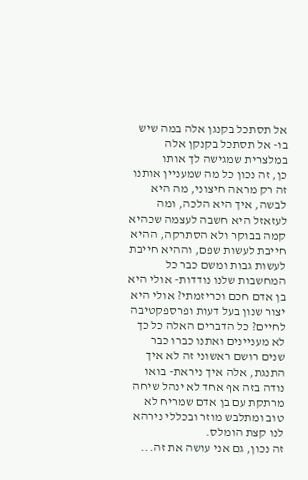אל תסתכל בקנגן אלה במה שיש בו- אל תסתכל בקנקן אלה במלצרית שמגישה לך אותו
כן, זה נכון כל מה שמעניין אותנו זה רק מראה חיצוני, מה היא לבשה, איך היא הלכה, ומה לעזאזל היא חשבה לעצמה שכהיא קמה בבוקר ולא הסתרקה, ההיא חייבת לעשות שפם, וההיא חייבת לעשות גבות ומשם כבר כל המחשבות שלנו נודדות- אולי היא בן אדם חכם וכריזמתי? אולי היא יצור שנון בעל דעות ופרספקטיבה לחיים? כל הדברים האלה כל כך לא מעניינים ואתנו כברו כבר שנים רושם ראשוני זה לא איך התנגת, אלה איך ניראת- בואו נודה בזה אף אחד לא ינהל שיחה מרתקת עם בן אדם שמריח לא טוב ומתלבש מוזר ובכללי נירהא לנו קצת הומלס.
זה נכון, גם אני עושה את זה...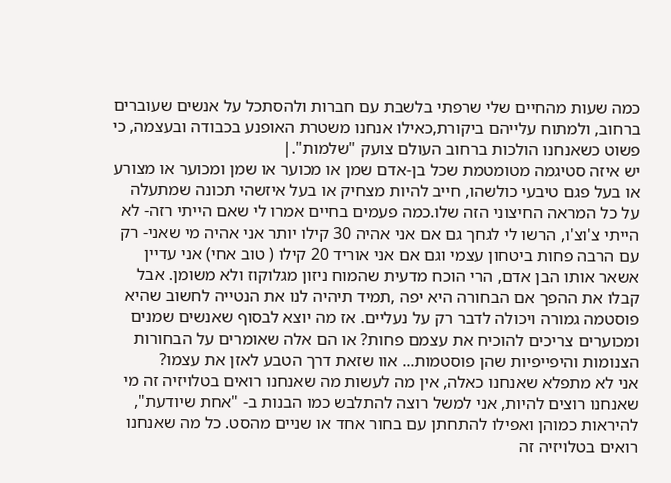כמה שעות מהחיים שלי שרפתי בלשבת עם חברות ולהסתכל על אנשים שעוברים ברחוב, ולמתוח עלייהם ביקורת,כאילו אנחנו משטרת האופנע בכבודה ובעצמה, כי פשוט כשאנחנו הולכות ברחוב העולם צועק "שלמות".|
יש איזה סטיגמה מטומטמת שכל בן-אדם שמן או מכוער או שמן ומכוער או מצורע או בעל פגם טיבעי כולשהו, חייב להיות מצחיק או בעל איזשהי תכונה שמתעלה על כל המראה החיצוני הזה שלו.כמה פעמים בחיים אמרו לי שאם הייתי רזה- לא הייתי צ'וצ'ו, הרשו לי לגחך גם אם אני אהיה 30 קילו יותר אני אהיה מי שאני- רק עם הרבה פחות ביטחון עצמי וגם אם אני אוריד 20 קילו ( טוב אחי) אני עדיין אשאר אותו הבן אדם, הרי הוכח מדעית שהמוח ניזון מגלוקוז ולא משומן. אבל קבלו את ההפך אם הבחורה היא יפה ,תמיד תיהיה לנו את הנטייה לחשוב שהיא פוסטמה גמורה ויכולה לדבר רק על נעליים. אז מה יוצא לבסוף שאנשים שמנים ומכוערים צריכים להוכיח את עצמם פחות? או הם אלה שאומרים על הבחורות הצנומות והיפייפיות שהן פוסטמות... אוו שזאת דרך הטבע לאזן את עצמו?
אני לא מתפלא שאנחנו כאלה, אין מה לעשות מה שאנחנו רואים בטלויזיה זה מי שאנחנו רוצים להיות, אני למשל רוצה להתלבש כמו הבנות ב- "אחת שיודעת", להיראות כמוהן ואפילו להתחתן עם בחור אחד או שניים מהסט. כל מה שאנחנו רואים בטלויזיה זה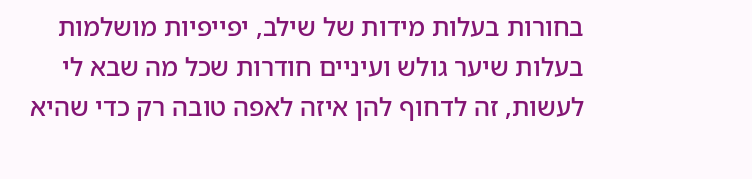בחורות בעלות מידות של שילב, יפייפיות מושלמות בעלות שיער גולש ועיניים חודרות שכל מה שבא לי לעשות, זה לדחוף להן איזה לאפה טובה רק כדי שהיא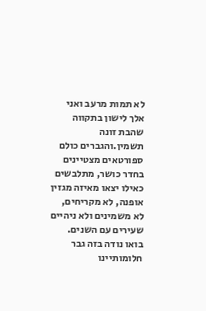לא תמות מרעב ואני אלך לישון בתקווה שהבת זונה תשמין.והגברים כולם ספורטאים מצטיינים בחדר כושר, מתלבשים כאילו יצאו מאיזה מגזין אופנה, לא מקריחים, לא משמינים ולא ניהיים שעירים עם השנים. בואו נודה בזה גבר חלומותיינו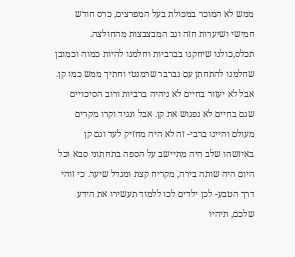ממש לא המוכר במכולת בעל המפרצים, כרס חודש חמישי ושיערות חזה וגב המבצבצות מהחולצה.
תכלס,כולנו שיחקנו בברביות וחלמנו להיות כמוה וכמובן שחלמנו להתחתן עם גברבר שרמנטי וחתיך ממש כמו קן. אבל לא יעזור בחיים לא ניהיה ברביות ורוב הסיכויים שגם בחיים לא נפגוש את קן. אבל ונגיד וקרו מקרים מעולם והיינו ברבי- זה לא היה מחזיק לעד וגם קן באיזשהו שלב היה מתיישב על הספה בתחתוני סבא וכל היום היה שותה בירה, מקריח קצת ומגדל שיער. כי זוהי דרך הטבע- לכן ילדים לכו ללמוד תעשירו את הידע שלכם, תיהיו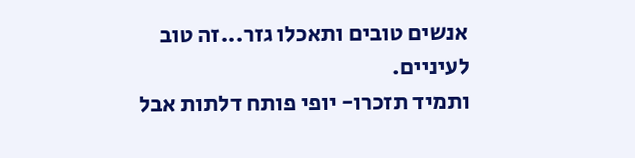אנשים טובים ותאכלו גזר...זה טוב לעיניים.
ותמיד תזכרו- יופי פותח דלתות אבל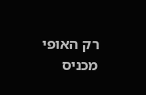רק האופי מכניס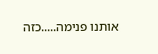אותנו פנימה.....כזה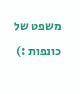משפט של כונפות :)